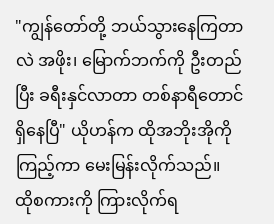"ကျွန်တော်တို့ ဘယ်သွားနေကြတာလဲ အဖိုး၊ မြောက်ဘက်ကို ဦးတည်ပြီး ခရီးနှင်လာတာ တစ်နာရီတောင် ရှိနေပြီ" ယိုဟန်က ထိုအဘိုးအိုကို ကြည့်ကာ မေးမြန်းလိုက်သည်။
ထိုစကားကို ကြားလိုက်ရ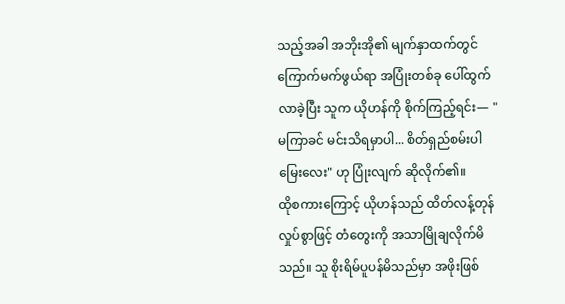သည့်အခါ အဘိုးအို၏ မျက်နှာထက်တွင် ကြောက်မက်ဖွယ်ရာ အပြုံးတစ်ခု ပေါ်ထွက်လာခဲ့ပြီး သူက ယိုဟန်ကို စိုက်ကြည့်ရင်း— "မကြာခင် မင်းသိရမှာပါ... စိတ်ရှည်စမ်းပါ မြေးလေး" ဟု ပြုံးလျက် ဆိုလိုက်၏။
ထိုစကားကြောင့် ယိုဟန်သည် ထိတ်လန့်တုန်လှုပ်စွာဖြင့် တံတွေးကို အသာမြိုချလိုက်မိသည်။ သူ စိုးရိမ်ပူပန်မိသည်မှာ အဖိုးဖြစ်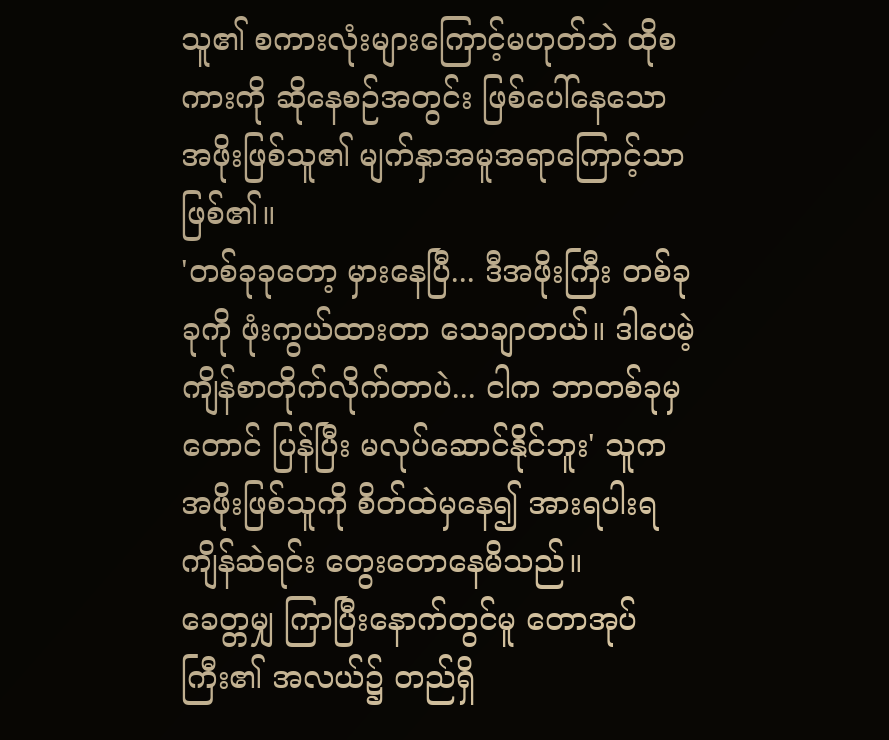သူ၏ စကားလုံးများကြောင့်မဟုတ်ဘဲ ထိုစကားကို ဆိုနေစဉ်အတွင်း ဖြစ်ပေါ်နေသော အဖိုးဖြစ်သူ၏ မျက်နှာအမူအရာကြောင့်သာ ဖြစ်၏။
'တစ်ခုခုတော့ မှားနေပြီ... ဒီအဖိုးကြီး တစ်ခုခုကို ဖုံးကွယ်ထားတာ သေချာတယ်။ ဒါပေမဲ့ ကျိန်စာတိုက်လိုက်တာပဲ... ငါက ဘာတစ်ခုမှတောင် ပြန်ပြီး မလုပ်ဆောင်နိုင်ဘူး' သူက အဖိုးဖြစ်သူကို စိတ်ထဲမှနေ၍ အားရပါးရ ကျိန်ဆဲရင်း တွေးတောနေမိသည်။
ခေတ္တမျှ ကြာပြီးနောက်တွင်မူ တောအုပ်ကြီး၏ အလယ်၌ တည်ရှိ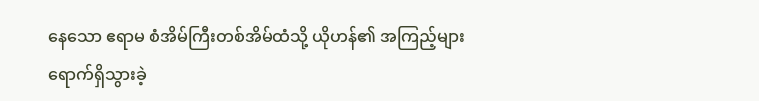နေသော ဧရာမ စံအိမ်ကြီးတစ်အိမ်ထံသို့ ယိုဟန်၏ အကြည့်များ ရောက်ရှိသွားခဲ့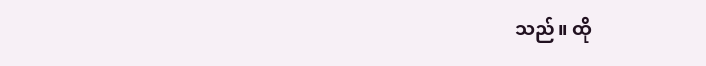သည်။ ထို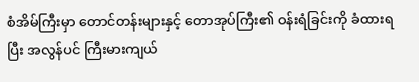စံအိမ်ကြီးမှာ တောင်တန်းများနှင့် တောအုပ်ကြီး၏ ဝန်းရံခြင်းကို ခံထားရပြီး အလွန်ပင် ကြီးမားကျယ်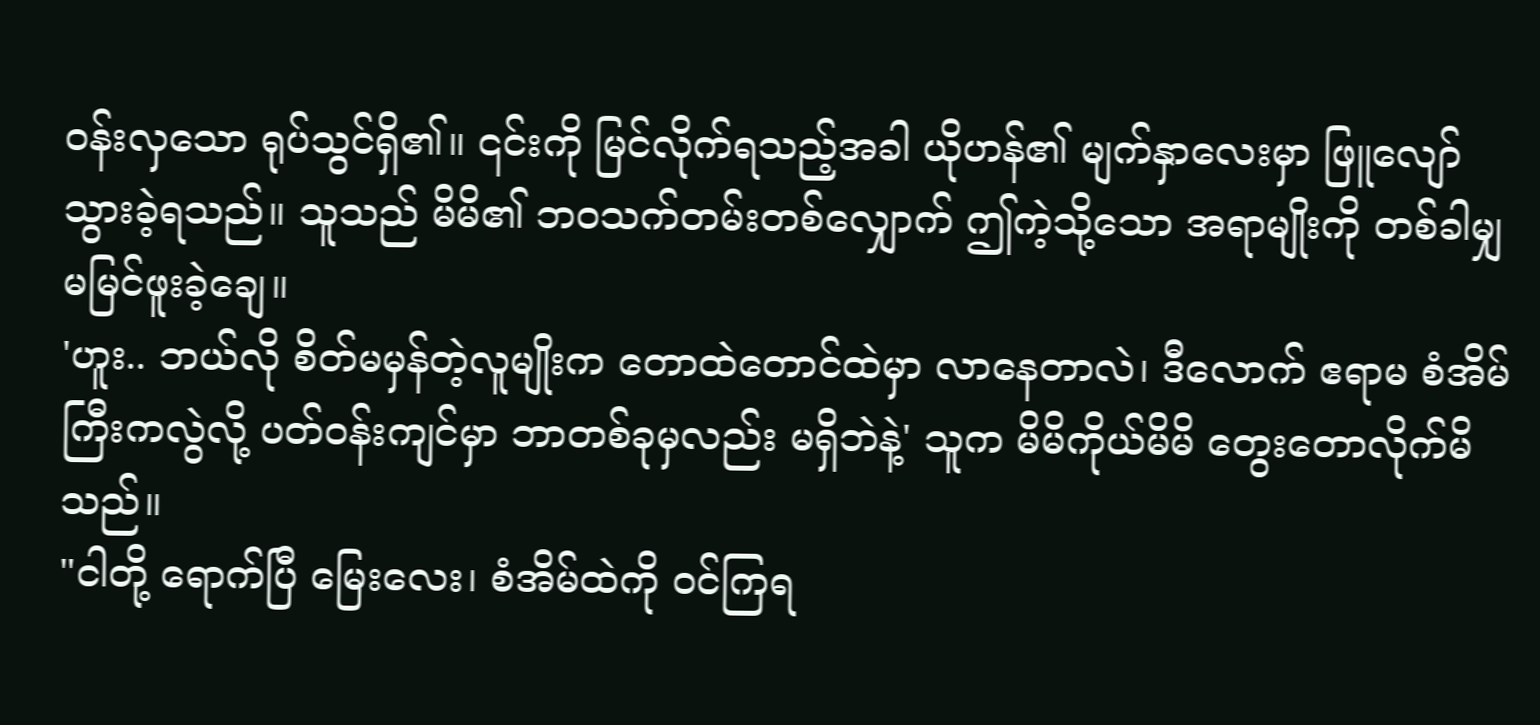ဝန်းလှသော ရုပ်သွင်ရှိ၏။ ၎င်းကို မြင်လိုက်ရသည့်အခါ ယိုဟန်၏ မျက်နှာလေးမှာ ဖြူလျော်သွားခဲ့ရသည်။ သူသည် မိမိ၏ ဘဝသက်တမ်းတစ်လျှောက် ဤကဲ့သို့သော အရာမျိုးကို တစ်ခါမျှ မမြင်ဖူးခဲ့ချေ။
'ဟူး.. ဘယ်လို စိတ်မမှန်တဲ့လူမျိုးက တောထဲတောင်ထဲမှာ လာနေတာလဲ၊ ဒီလောက် ဧရာမ စံအိမ်ကြီးကလွဲလို့ ပတ်ဝန်းကျင်မှာ ဘာတစ်ခုမှလည်း မရှိဘဲနဲ့' သူက မိမိကိုယ်မိမိ တွေးတောလိုက်မိသည်။
"ငါတို့ ရောက်ပြီ မြေးလေး၊ စံအိမ်ထဲကို ဝင်ကြရ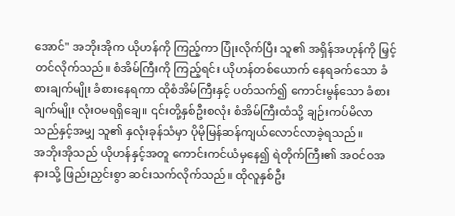အောင်" အဘိုးအိုက ယိုဟန်ကို ကြည့်ကာ ပြုံးလိုက်ပြီး သူ၏ အရှိန်အဟုန်ကို မြှင့်တင်လိုက်သည်။ စံအိမ်ကြီးကို ကြည့်ရင်း ယိုဟန်တစ်ယောက် နေရခက်သော ခံစားချက်မျိုး ခံစားနေရကာ ထိုစံအိမ်ကြီးနှင့် ပတ်သက်၍ ကောင်းမွန်သော ခံစားချက်မျိုး လုံးဝမရရှိချေ။ ၎င်းတို့နှစ်ဦးစလုံး စံအိမ်ကြီးထံသို့ ချဉ်းကပ်မိလာသည်နှင့်အမျှ သူ၏ နှလုံးခုန်သံမှာ ပိုမိုမြန်ဆန်ကျယ်လောင်လာခဲ့ရသည်။
အဘိုးအိုသည် ယိုဟန်နှင့်အတူ ကောင်းကင်ယံမှနေ၍ ရဲတိုက်ကြီး၏ အဝင်ဝအနားသို့ ဖြည်းညှင်းစွာ ဆင်းသက်လိုက်သည်။ ထိုလူနှစ်ဦး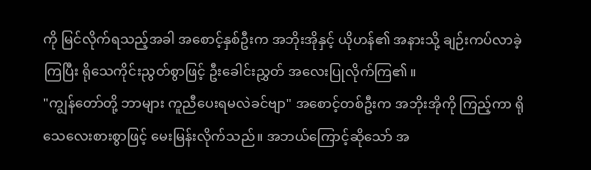ကို မြင်လိုက်ရသည့်အခါ အစောင့်နှစ်ဦးက အဘိုးအိုနှင့် ယိုဟန်၏ အနားသို့ ချဉ်းကပ်လာခဲ့ကြပြီး ရိုသေကိုင်းညွတ်စွာဖြင့် ဦးခေါင်းညွှတ် အလေးပြုလိုက်ကြ၏။
"ကျွန်တော်တို့ ဘာများ ကူညီပေးရမလဲခင်ဗျာ" အစောင့်တစ်ဦးက အဘိုးအိုကို ကြည့်ကာ ရိုသေလေးစားစွာဖြင့် မေးမြန်းလိုက်သည်။ အဘယ်ကြောင့်ဆိုသော် အ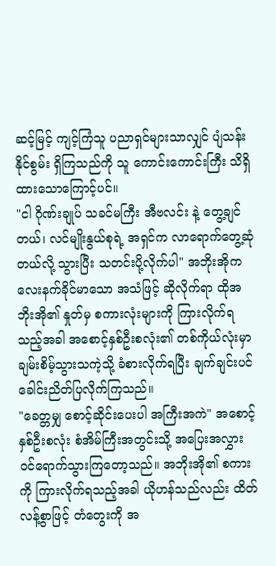ဆင့်မြင့် ကျင့်ကြံသူ ပညာရှင်များသာလျှင် ပျံသန်းနိုင်စွမ်း ရှိကြသည်ကို သူ ကောင်းကောင်းကြီး သိရှိထားသောကြောင့်ပင်။
"ငါ ဂိုဏ်းချုပ် သခင်မကြီး အီဗလင်း နဲ့ တွေ့ချင်တယ်၊ လင်မျိုးနွယ်စုရဲ့ အရှင်က လာရောက်တွေ့ဆုံတယ်လို့ သွားပြီး သတင်းပို့လိုက်ပါ" အဘိုးအိုက လေးနက်ခိုင်မာသော အသံဖြင့် ဆိုလိုက်ရာ ထိုအဘိုးအို၏ နှုတ်မှ စကားလုံးများကို ကြားလိုက်ရသည့်အခါ အစောင့်နှစ်ဦးစလုံး၏ တစ်ကိုယ်လုံးမှာ ချမ်းစိမ့်သွားသကဲ့သို့ ခံစားလိုက်ရပြီး ချက်ချင်းပင် ခေါင်းညိတ်ပြလိုက်ကြသည်။
"ခေတ္တမျှ စောင့်ဆိုင်းပေးပါ အကြီးအကဲ" အစောင့်နှစ်ဦးစလုံး စံအိမ်ကြီးအတွင်းသို့ အပြေးအလွှား ဝင်ရောက်သွားကြတော့သည်။ အဘိုးအို၏ စကားကို ကြားလိုက်ရသည့်အခါ ယိုဟန်သည်လည်း ထိတ်လန့်စွာဖြင့် တံတွေးကို အ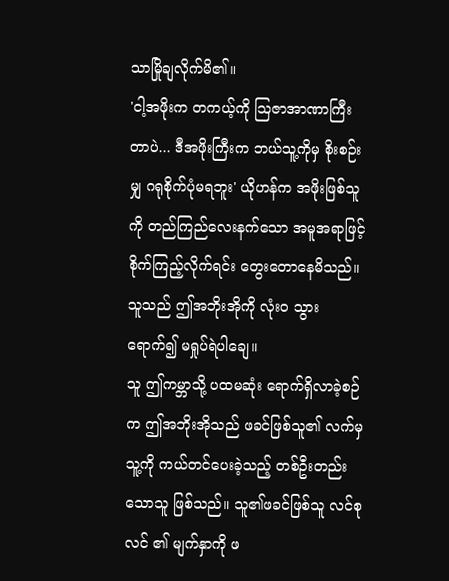သာမြိုချလိုက်မိ၏။
'ငါ့အဖိုးက တကယ့်ကို ဩဇာအာဏာကြီးတာပဲ... ဒီအဖိုးကြီးက ဘယ်သူ့ကိုမှ စိုးစဉ်းမျှ ဂရုစိုက်ပုံမရဘူး' ယိုဟန်က အဖိုးဖြစ်သူကို တည်ကြည်လေးနက်သော အမူအရာဖြင့် စိုက်ကြည့်လိုက်ရင်း တွေးတောနေမိသည်။ သူသည် ဤအဘိုးအိုကို လုံးဝ သွားရောက်၍ မရှုပ်ရဲပါချေ။
သူ ဤကမ္ဘာသို့ ပထမဆုံး ရောက်ရှိလာခဲ့စဉ်က ဤအဘိုးအိုသည် ဖခင်ဖြစ်သူ၏ လက်မှ သူ့ကို ကယ်တင်ပေးခဲ့သည့် တစ်ဦးတည်းသောသူ ဖြစ်သည်။ သူ၏ဖခင်ဖြစ်သူ လင်စုလင် ၏ မျက်နှာကို ဖ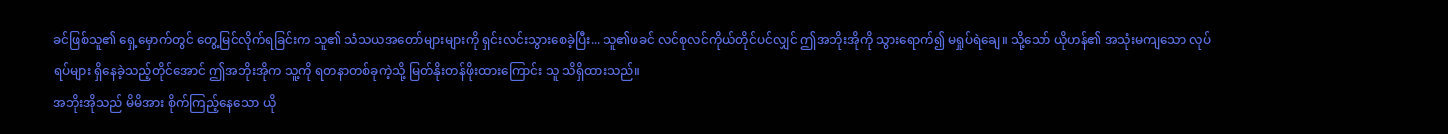ခင်ဖြစ်သူ၏ ရှေ့မှောက်တွင် တွေ့မြင်လိုက်ရခြင်းက သူ၏ သံသယအတော်များများကို ရှင်းလင်းသွားစေခဲ့ပြီး... သူ၏ဖခင် လင်စုလင်ကိုယ်တိုင်ပင်လျှင် ဤအဘိုးအိုကို သွားရောက်၍ မရှုပ်ရဲချေ။ သို့သော် ယိုဟန်၏ အသုံးမကျသော လုပ်ရပ်များ ရှိနေခဲ့သည့်တိုင်အောင် ဤအဘိုးအိုက သူ့ကို ရတနာတစ်ခုကဲ့သို့ မြတ်နိုးတန်ဖိုးထားကြောင်း သူ သိရှိထားသည်။
အဘိုးအိုသည် မိမိအား စိုက်ကြည့်နေသော ယို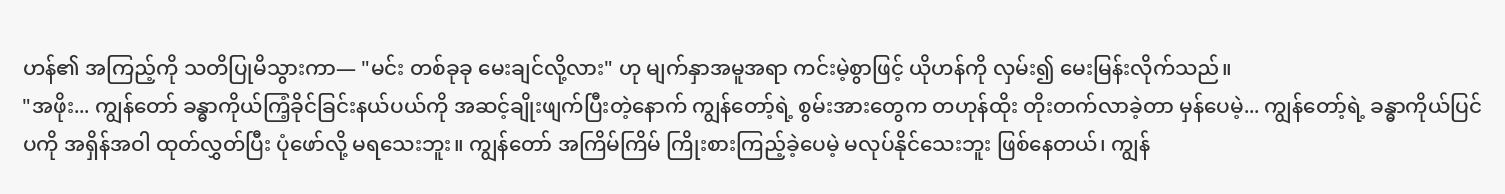ဟန်၏ အကြည့်ကို သတိပြုမိသွားကာ— "မင်း တစ်ခုခု မေးချင်လို့လား" ဟု မျက်နှာအမူအရာ ကင်းမဲ့စွာဖြင့် ယိုဟန်ကို လှမ်း၍ မေးမြန်းလိုက်သည်။
"အဖိုး... ကျွန်တော် ခန္ဓာကိုယ်ကြံ့ခိုင်ခြင်းနယ်ပယ်ကို အဆင့်ချိုးဖျက်ပြီးတဲ့နောက် ကျွန်တော့်ရဲ့ စွမ်းအားတွေက တဟုန်ထိုး တိုးတက်လာခဲ့တာ မှန်ပေမဲ့... ကျွန်တော့်ရဲ့ ခန္ဓာကိုယ်ပြင်ပကို အရှိန်အဝါ ထုတ်လွှတ်ပြီး ပုံဖော်လို့ မရသေးဘူး။ ကျွန်တော် အကြိမ်ကြိမ် ကြိုးစားကြည့်ခဲ့ပေမဲ့ မလုပ်နိုင်သေးဘူး ဖြစ်နေတယ်၊ ကျွန်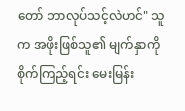တော် ဘာလုပ်သင့်လဲဟင်" သူက အဖိုးဖြစ်သူ၏ မျက်နှာကို စိုက်ကြည့်ရင်း မေးမြန်း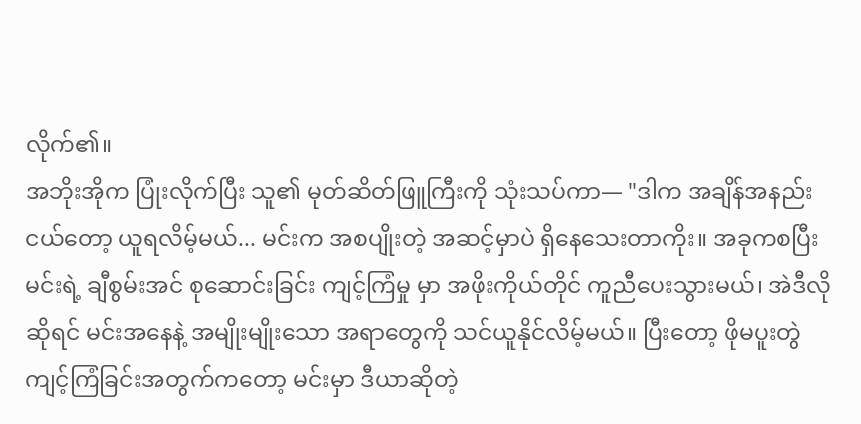လိုက်၏။
အဘိုးအိုက ပြုံးလိုက်ပြီး သူ၏ မုတ်ဆိတ်ဖြူကြီးကို သုံးသပ်ကာ— "ဒါက အချိန်အနည်းငယ်တော့ ယူရလိမ့်မယ်... မင်းက အစပျိုးတဲ့ အဆင့်မှာပဲ ရှိနေသေးတာကိုး။ အခုကစပြီး မင်းရဲ့ ချီစွမ်းအင် စုဆောင်းခြင်း ကျင့်ကြံမှု မှာ အဖိုးကိုယ်တိုင် ကူညီပေးသွားမယ်၊ အဲဒီလိုဆိုရင် မင်းအနေနဲ့ အမျိုးမျိုးသော အရာတွေကို သင်ယူနိုင်လိမ့်မယ်။ ပြီးတော့ ဖိုမပူးတွဲကျင့်ကြံခြင်းအတွက်ကတော့ မင်းမှာ ဒီယာဆိုတဲ့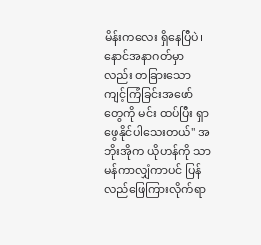မိန်းကလေး ရှိနေပြီပဲ၊ နောင်အနာဂတ်မှာလည်း တခြားသော ကျင့်ကြံခြင်းအဖော်တွေကို မင်း ထပ်ပြီး ရှာဖွေနိုင်ပါသေးတယ်" အဘိုးအိုက ယိုဟန်ကို သာမန်ကာလျှံကာပင် ပြန်လည်ဖြေကြားလိုက်ရာ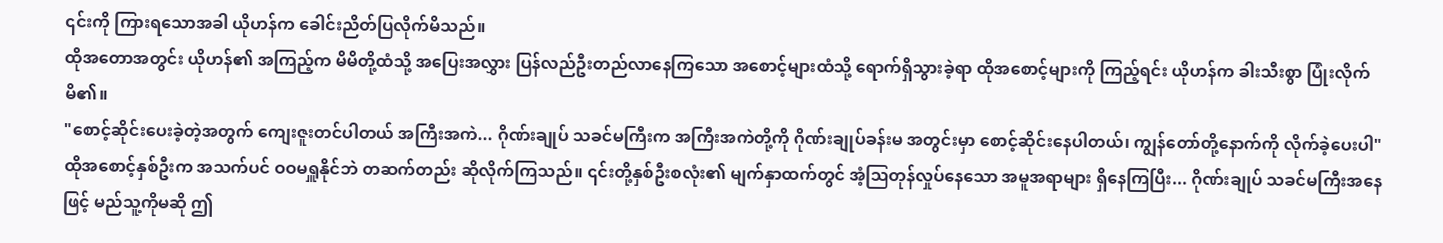၎င်းကို ကြားရသောအခါ ယိုဟန်က ခေါင်းညိတ်ပြလိုက်မိသည်။
ထိုအတောအတွင်း ယိုဟန်၏ အကြည့်က မိမိတို့ထံသို့ အပြေးအလွှား ပြန်လည်ဦးတည်လာနေကြသော အစောင့်များထံသို့ ရောက်ရှိသွားခဲ့ရာ ထိုအစောင့်များကို ကြည့်ရင်း ယိုဟန်က ခါးသီးစွာ ပြုံးလိုက်မိ၏။
"စောင့်ဆိုင်းပေးခဲ့တဲ့အတွက် ကျေးဇူးတင်ပါတယ် အကြီးအကဲ... ဂိုဏ်းချုပ် သခင်မကြီးက အကြီးအကဲတို့ကို ဂိုဏ်းချုပ်ခန်းမ အတွင်းမှာ စောင့်ဆိုင်းနေပါတယ်၊ ကျွန်တော်တို့နောက်ကို လိုက်ခဲ့ပေးပါ" ထိုအစောင့်နှစ်ဦးက အသက်ပင် ဝဝမရှူနိုင်ဘဲ တဆက်တည်း ဆိုလိုက်ကြသည်။ ၎င်းတို့နှစ်ဦးစလုံး၏ မျက်နှာထက်တွင် အံ့ဩတုန်လှုပ်နေသော အမူအရာများ ရှိနေကြပြီး... ဂိုဏ်းချုပ် သခင်မကြီးအနေဖြင့် မည်သူ့ကိုမဆို ဤ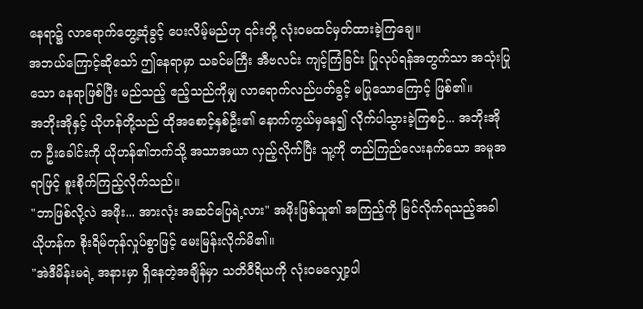နေရာ၌ လာရောက်တွေ့ဆုံခွင့် ပေးလိမ့်မည်ဟု ၎င်းတို့ လုံးဝမထင်မှတ်ထားခဲ့ကြချေ။
အဘယ်ကြောင့်ဆိုသော် ဤနေရာမှာ သခင်မကြီး အီဗလင်း ကျင့်ကြံခြင်း ပြုလုပ်ရန်အတွက်သာ အသုံးပြုသော နေရာဖြစ်ပြီး မည်သည့် ဧည့်သည်ကိုမျှ လာရောက်လည်ပတ်ခွင့် မပြုသောကြောင့် ဖြစ်၏။
အဘိုးအိုနှင့် ယိုဟန်တို့သည် ထိုအစောင့်နှစ်ဦး၏ နောက်ကွယ်မှနေ၍ လိုက်ပါသွားခဲ့ကြစဉ်... အဘိုးအိုက ဦးခေါင်းကို ယိုဟန်၏ဘက်သို့ အသာအယာ လှည့်လိုက်ပြီး သူ့ကို တည်ကြည်လေးနက်သော အမူအရာဖြင့် စူးစိုက်ကြည့်လိုက်သည်။
"ဘာဖြစ်လို့လဲ အဖိုး... အားလုံး အဆင်ပြေရဲ့လား" အဖိုးဖြစ်သူ၏ အကြည့်ကို မြင်လိုက်ရသည့်အခါ ယိုဟန်က စိုးရိမ်တုန်လှုပ်စွာဖြင့် မေးမြန်းလိုက်မိ၏။
"အဲဒီမိန်းမရဲ့ အနားမှာ ရှိနေတဲ့အချိန်မှာ သတိဝီရိယကို လုံးဝမလျှော့ပါ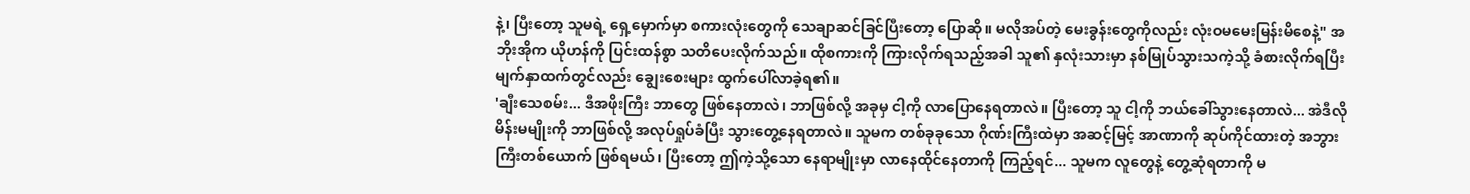နဲ့၊ ပြီးတော့ သူမရဲ့ ရှေ့မှောက်မှာ စကားလုံးတွေကို သေချာဆင်ခြင်ပြီးတော့ ပြောဆို။ မလိုအပ်တဲ့ မေးခွန်းတွေကိုလည်း လုံးဝမမေးမြန်းမိစေနဲ့" အဘိုးအိုက ယိုဟန်ကို ပြင်းထန်စွာ သတိပေးလိုက်သည်။ ထိုစကားကို ကြားလိုက်ရသည့်အခါ သူ၏ နှလုံးသားမှာ နစ်မြုပ်သွားသကဲ့သို့ ခံစားလိုက်ရပြီး မျက်နှာထက်တွင်လည်း ချွေးစေးများ ထွက်ပေါ်လာခဲ့ရ၏။
'ချီးသေစမ်း... ဒီအဖိုးကြီး ဘာတွေ ဖြစ်နေတာလဲ၊ ဘာဖြစ်လို့ အခုမှ ငါ့ကို လာပြောနေရတာလဲ။ ပြီးတော့ သူ ငါ့ကို ဘယ်ခေါ်သွားနေတာလဲ... အဲဒီလို မိန်းမမျိုးကို ဘာဖြစ်လို့ အလုပ်ရှုပ်ခံပြီး သွားတွေ့နေရတာလဲ။ သူမက တစ်ခုခုသော ဂိုဏ်းကြီးထဲမှာ အဆင့်မြင့် အာဏာကို ဆုပ်ကိုင်ထားတဲ့ အဘွားကြီးတစ်ယောက် ဖြစ်ရမယ်၊ ပြီးတော့ ဤကဲ့သို့သော နေရာမျိုးမှာ လာနေထိုင်နေတာကို ကြည့်ရင်... သူမက လူတွေနဲ့ တွေ့ဆုံရတာကို မ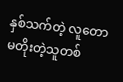နှစ်သက်တဲ့ လူတောမတိုးတဲ့သူတစ်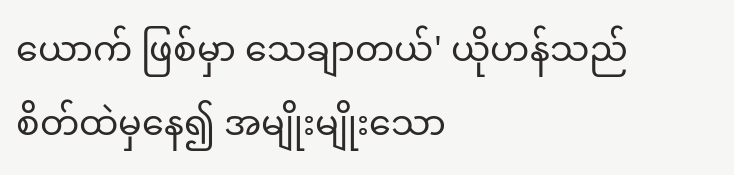ယောက် ဖြစ်မှာ သေချာတယ်' ယိုဟန်သည် စိတ်ထဲမှနေ၍ အမျိုးမျိုးသော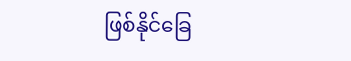ဖြစ်နိုင်ခြေ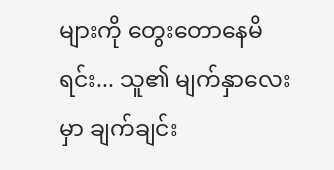များကို တွေးတောနေမိရင်း... သူ၏ မျက်နှာလေးမှာ ချက်ချင်း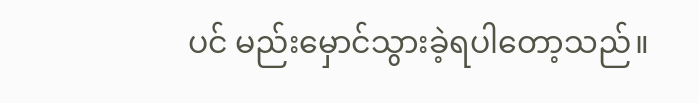ပင် မည်းမှောင်သွားခဲ့ရပါတော့သည်။